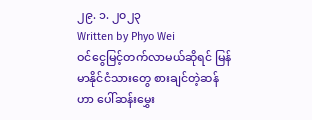၂၉. ၁. ၂၀၂၃
Written by Phyo Wei
ဝင်ငွေမြင့်တက်လာမယ်ဆိုရင် မြန်မာနိုင်ငံသားတွေ စားချင်တဲ့ဆန်ဟာ ပေါ်ဆန်းမွှေး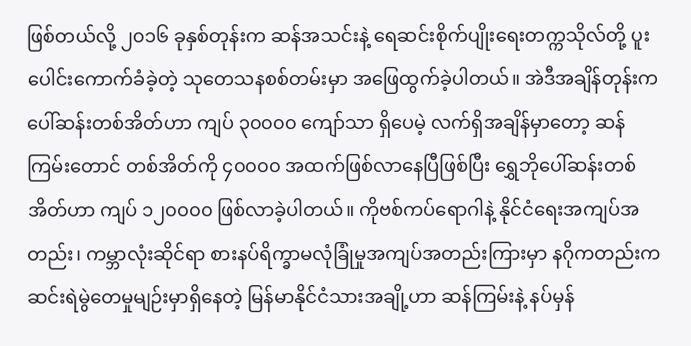ဖြစ်တယ်လို့ ၂၀၁၆ ခုနှစ်တုန်းက ဆန်အသင်းနဲ့ ရေဆင်းစိုက်ပျိုးရေးတက္ကသိုလ်တို့ ပူးပေါင်းကောက်ခံခဲ့တဲ့ သုတေသနစစ်တမ်းမှာ အဖြေထွက်ခဲ့ပါတယ်။ အဲဒီအချိန်တုန်းက ပေါ်ဆန်းတစ်အိတ်ဟာ ကျပ် ၃၀၀၀၀ ကျော်သာ ရှိပေမဲ့ လက်ရှိအချိန်မှာတော့ ဆန်ကြမ်းတောင် တစ်အိတ်ကို ၄၀၀၀၀ အထက်ဖြစ်လာနေပြီဖြစ်ပြီး ရွှေဘိုပေါ်ဆန်းတစ်အိတ်ဟာ ကျပ် ၁၂၀၀၀၀ ဖြစ်လာခဲ့ပါတယ်။ ကိုဗစ်ကပ်ရောဂါနဲ့ နိုင်ငံရေးအကျပ်အတည်း၊ ကမ္ဘာလုံးဆိုင်ရာ စားနပ်ရိက္ခာမလုံခြုံမှုအကျပ်အတည်းကြားမှာ နဂိုကတည်းက ဆင်းရဲမွဲတေမှုမျဉ်းမှာရှိနေတဲ့ မြန်မာနိုင်ငံသားအချို့ဟာ ဆန်ကြမ်းနဲ့ နပ်မှန်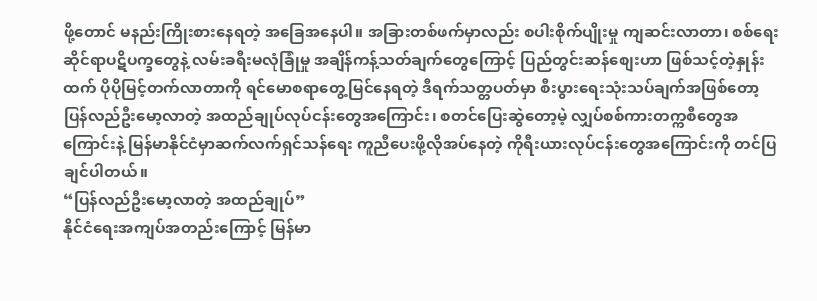ဖို့တောင် မနည်းကြိုးစားနေရတဲ့ အခြေအနေပါ။ အခြားတစ်ဖက်မှာလည်း စပါးစိုက်ပျိုးမှု ကျဆင်းလာတာ၊ စစ်ရေးဆိုင်ရာပဋိပက္ခတွေနဲ့ လမ်းခရီးမလုံခြုံမှု အချိန်ကန့်သတ်ချက်တွေကြောင့် ပြည်တွင်းဆန်စျေးဟာ ဖြစ်သင့်တဲ့နှုန်းထက် ပိုပိုမြင့်တက်လာတာကို ရင်မောစရာတွေ့မြင်နေရတဲ့ ဒီရက်သတ္တပတ်မှာ စီးပွားရေးသုံးသပ်ချက်အဖြစ်တော့ ပြန်လည်ဦးမော့လာတဲ့ အထည်ချုပ်လုပ်ငန်းတွေအကြောင်း၊ စတင်ပြေးဆွဲတော့မဲ့ လျှပ်စစ်ကားတက္ကစီတွေအကြောင်းနဲ့ မြန်မာနိုင်ငံမှာဆက်လက်ရှင်သန်ရေး ကူညီပေးဖို့လိုအပ်နေတဲ့ ကိုရီးယားလုပ်ငန်းတွေအကြောင်းကို တင်ပြချင်ပါတယ်။
“ပြန်လည်ဦးမော့လာတဲ့ အထည်ချုပ်”
နိုင်ငံရေးအကျပ်အတည်းကြောင့် မြန်မာ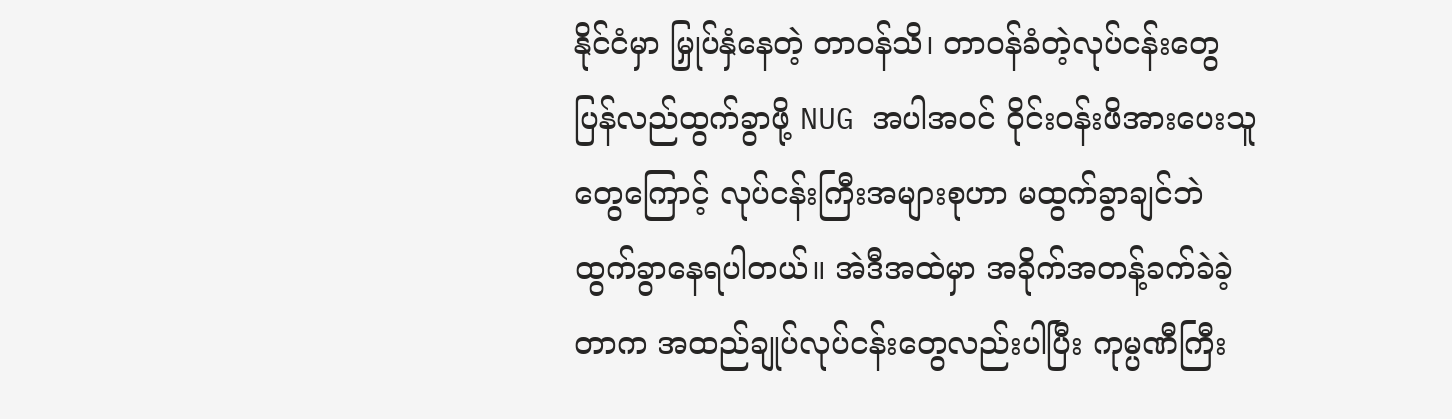နိုင်ငံမှာ မြှုပ်နှံနေတဲ့ တာဝန်သိ၊ တာဝန်ခံတဲ့လုပ်ငန်းတွေ ပြန်လည်ထွက်ခွာဖို့ NUG အပါအဝင် ဝိုင်းဝန်းဖိအားပေးသူတွေကြောင့် လုပ်ငန်းကြီးအများစုဟာ မထွက်ခွာချင်ဘဲ ထွက်ခွာနေရပါတယ်။ အဲဒီအထဲမှာ အခိုက်အတန့်ခက်ခဲခဲ့တာက အထည်ချုပ်လုပ်ငန်းတွေလည်းပါပြီး ကုမ္ပဏီကြီး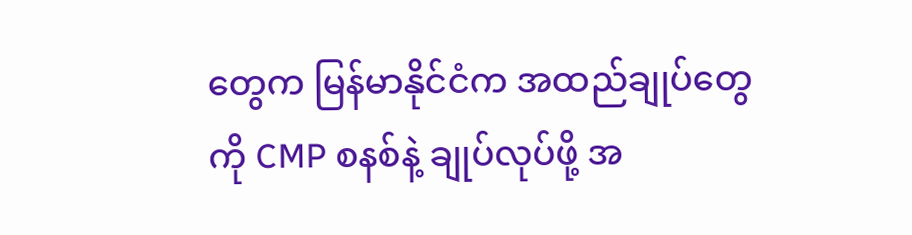တွေက မြန်မာနိုင်ငံက အထည်ချုပ်တွေကို CMP စနစ်နဲ့ ချုပ်လုပ်ဖို့ အ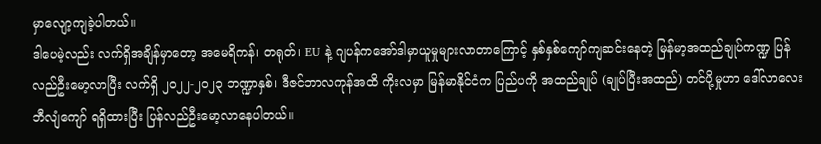မှာလျော့ကျခဲ့ပါတယ်။
ဒါပေမဲ့လည်း လက်ရှိအချိန်မှာတော့ အမေရိကန်၊ တရုတ်၊ EU နဲ့ ဂျပန်ကအော်ဒါမှာယူမှုများလာတာကြောင့် နှစ်နှစ်ကျော်ကျဆင်းနေတဲ့ မြန်မာ့အထည်ချုပ်ကဏ္ဍ ပြန်လည်ဦးမော့လာပြီး လက်ရှိ ၂၀၂၂-၂၀၂၃ ဘဏ္ဍာနှစ်၊ ဒီဇင်ဘာလကုန်အထိ ကိုးလမှာ မြန်မာနိုင်ငံက ပြည်ပကို အထည်ချုပ် (ချုပ်ပြီးအထည်) တင်ပို့မှုဟာ ဒေါ်လာလေးဘီလျံကျော် ရရှိထားပြီး ပြန်လည်ဦးမော့လာနေပါတယ်။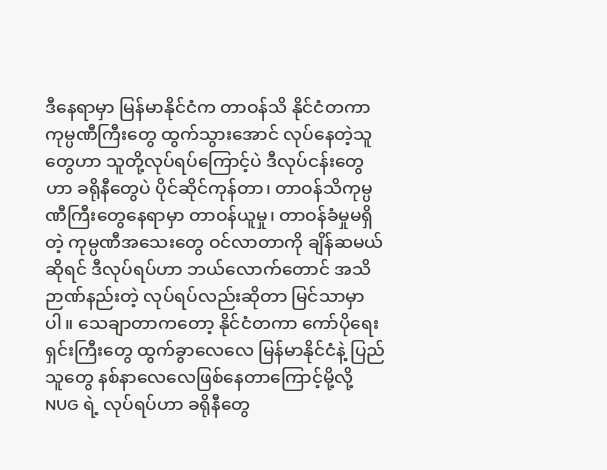ဒီနေရာမှာ မြန်မာနိုင်ငံက တာဝန်သိ နိုင်ငံတကာကုမ္ပဏီကြီးတွေ ထွက်သွားအောင် လုပ်နေတဲ့သူတွေဟာ သူတို့လုပ်ရပ်ကြောင့်ပဲ ဒီလုပ်ငန်းတွေဟာ ခရိုနီတွေပဲ ပိုင်ဆိုင်ကုန်တာ၊ တာဝန်သိကုမ္ပဏီကြီးတွေနေရာမှာ တာဝန်ယူမှု၊ တာဝန်ခံမှုမရှိတဲ့ ကုမ္ပဏီအသေးတွေ ဝင်လာတာကို ချိန်ဆမယ်ဆိုရင် ဒီလုပ်ရပ်ဟာ ဘယ်လောက်တောင် အသိဉာဏ်နည်းတဲ့ လုပ်ရပ်လည်းဆိုတာ မြင်သာမှာပါ။ သေချာတာကတော့ နိုင်ငံတကာ ကော်ပိုရေးရှင်းကြီးတွေ ထွက်ခွာလေလေ မြန်မာနိုင်ငံနဲ့ ပြည်သူတွေ နစ်နာလေလေဖြစ်နေတာကြောင့်မို့လို့ NUG ရဲ့ လုပ်ရပ်ဟာ ခရိုနီတွေ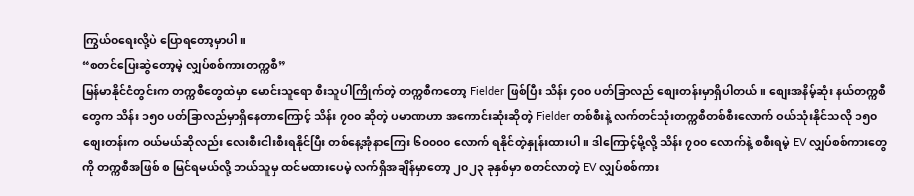ကြွယ်၀ရေးလို့ပဲ ပြောရတော့မှာပါ။
“စတင်ပြေးဆွဲတော့မဲ့ လျှပ်စစ်ကားတက္ကစီ”
မြန်မာနိုင်ငံတွင်းက တက္ကစီတွေထဲမှာ မောင်းသူရော စီးသူပါကြိုက်တဲ့ တက္ကစီကတော့ Fielder ဖြစ်ပြီး သိန်း ၄၀၀ ပတ်ခြာလည် စျေးတန်းမှာရှိပါတယ်။ စျေးအနိမ့်ဆုံး နယ်တက္ကစီတွေက သိန်း ၁၅၀ ပတ်ခြာလည်မှာရှိနေတာကြောင့် သိန်း ၇၀၀ ဆိုတဲ့ ပမာဏဟာ အကောင်းဆုံးဆိုတဲ့ Fielder တစ်စီးနဲ့ လက်တင်သုံးတက္ကစီတစ်စီးလောက် ဝယ်သုံးနိုင်သလို ၁၅၀ စျေးတန်းက ဝယ်မယ်ဆိုလည်း လေးစီးငါးစီးရနိုင်ပြီး တစ်နေ့အုံနာကြေး ၆၀၀၀၀ လောက် ရနိုင်တဲ့နှုန်းထားပါ။ ဒါကြောင့်မို့လို့ သိန်း ၇၀၀ လောက်နဲ့ စစီးရမဲ့ EV လျှပ်စစ်ကားတွေကို တက္ကစီအဖြစ် စ မြင်ရမယ်လို့ ဘယ်သူမှ ထင်မထားပေမဲ့ လက်ရှိအချိန်မှာတော့ ၂၀၂၃ ခုနှစ်မှာ စတင်လာတဲ့ EV လျှပ်စစ်ကား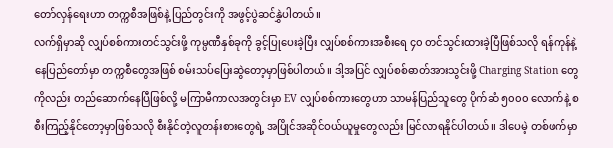တော်လှန်ရေးဟာ တက္ကစီအဖြစ်နဲ့ ပြည်တွင်းကို အဖွင့်ပွဲဆင်နွှဲပါတယ်။
လက်ရှိမှာဆို လျှပ်စစ်ကားတင်သွင်းဖို့ ကုမ္ပဏီနှစ်ခုကို ခွင့်ပြုပေးခဲ့ပြီး လျှပ်စစ်ကားအစီးရေ ၄၀ တင်သွင်းထားခဲ့ပြီဖြစ်သလို ရန်ကုန်နဲ့ နေပြည်တော်မှာ တက္ကစီတွေအဖြစ် စမ်းသပ်ပြေးဆွဲတော့မှာဖြစ်ပါတယ်။ ဒါ့အပြင် လျှပ်စစ်ဓာတ်အားသွင်းဖို့ Charging Station တွေကိုလည်း တည်ဆောက်နေပြီဖြစ်လို့ မကြာမီကာလအတွင်းမှာ EV လျှပ်စစ်ကားတွေဟာ သာမန်ပြည်သူတွေ ပိုက်ဆံ ၅၀၀၀ လောက်နဲ့ စစီးကြည့်နိုင်တော့မှာဖြစ်သလို စီးနိုင်တဲ့လူတန်းစားတွေရဲ့ အပြိုင်အဆိုင်ဝယ်ယူမှုတွေလည်း မြင်လာရနိုင်ပါတယ်။ ဒါပေမဲ့ တစ်ဖက်မှာ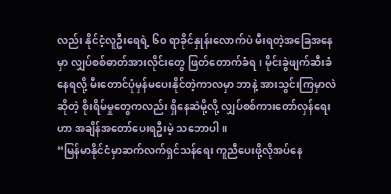လည်း နိုင်ငံ့လူဦးရေရဲ့ ၆၀ ရာခိုင်နှုန်းလောက်ပဲ မီးရတဲ့အခြေအနေမှာ လျှပ်စစ်ဓာတ်အားလိုင်းတွေ ဖြတ်တောက်ခံရ၊ မိုင်းခွဲဖျက်ဆီးခံနေရလို့ မီးတောင်ပုံမှန်မပေးနိုင်တဲ့ကာလမှာ ဘာနဲ့ အားသွင်းကြမှာလဲဆိုတဲ့ စိုးရိမ်မှုတွေကလည်း ရှိနေဆဲမို့လို့ လျှပ်စစ်ကားတော်လှန်ရေးဟာ အချိန်အတော်ပေးရဦးမဲ့ သဘောပါ။
“မြန်မာနိုင်ငံမှာဆက်လက်ရှင်သန်ရေး ကူညီပေးဖို့လိုအပ်နေ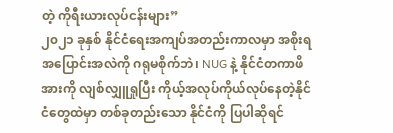တဲ့ ကိုရီးယားလုပ်ငန်းများ”
၂၀၂၁ ခုနှစ် နိုင်ငံရေးအကျပ်အတည်းကာလမှာ အစိုးရအပြောင်းအလဲကို ဂရုမစိုက်ဘဲ၊ NUG နဲ့ နိုင်ငံတကာဖိအားကို လျစ်လျှူရှုပြီး ကိုယ့်အလုပ်ကိုယ်လုပ်နေတဲ့နိုင်ငံတွေထဲမှာ တစ်ခုတည်းသော နိုင်ငံကို ပြပါဆိုရင်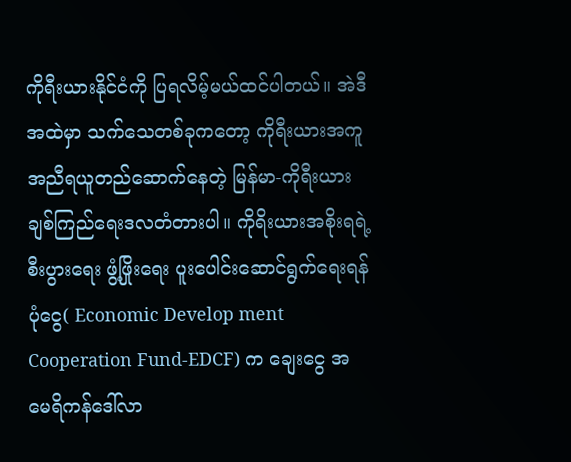ကိုရီးယားနိုင်ငံကို ပြရလိမ့်မယ်ထင်ပါတယ်။ အဲဒီအထဲမှာ သက်သေတစ်ခုကတော့ ကိုရီးယားအကူအညီရယူတည်ဆောက်နေတဲ့ မြန်မာ-ကိုရီးယား ချစ်ကြည်ရေးဒလတံတားပါ။ ကိုရိးယားအစိုးရရဲ့ စီးပွားရေး ဖွံ့ဖြိုးရေး ပူးပေါင်းဆောင်ရွက်ရေးရန်ပုံငွေ( Economic Develop ment Cooperation Fund-EDCF) က ချေးငွေ အမေရိကန်ဒေါ်လာ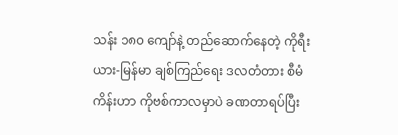သန်း ၁၈၀ ကျော်နဲ့ တည်ဆောက်နေတဲ့ ကိုရီးယား-မြန်မာ ချစ်ကြည်ရေး ဒလတံတား စီမံကိန်းဟာ ကိုဗစ်ကာလမှာပဲ ခဏတာရပ်ပြီး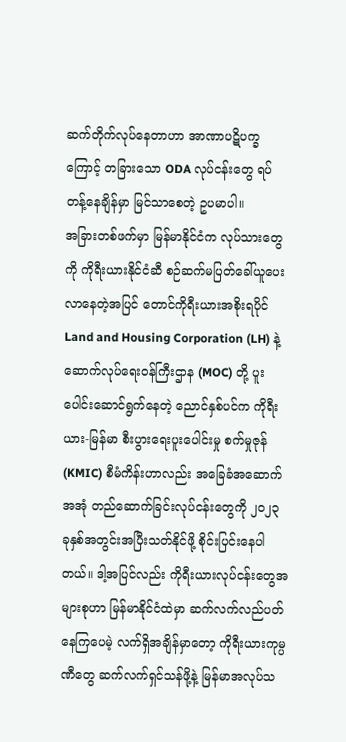ဆက်တိုက်လုပ်နေတာဟာ အာဏာပဋိပက္ခကြောင့် တခြားသော ODA လုပ်ငန်းတွေ ရပ်တန့်နေချိန်မှာ မြင်သာစေတဲ့ ဥပမာပါ။
အခြားတစ်ဖက်မှာ မြန်မာနိုင်ငံက လုပ်သားတွေကို ကိုရီးယားနိုင်ငံဆီ စဉ်ဆက်မပြတ်ခေါ်ယူပေးလာနေတဲ့အပြင် တောင်ကိုရီးယားအစိုးရပိုင် Land and Housing Corporation (LH) နဲ့ ဆောက်လုပ်ရေးဝန်ကြီးဌာန (MOC) တို့ ပူးပေါင်းဆောင်ရွက်နေတဲ့ ညောင်နှစ်ပင်က ကိုရီးယား-မြန်မာ စီးပွားရေးပူးပေါင်းမှု စက်မှုဇုန် (KMIC) စီမံကိန်းဟာလည်း အခြေခံအဆောက်အအုံ တည်ဆောက်ခြင်းလုပ်ငန်းတွေကို ၂၀၂၃ ခုနှစ်အတွင်းအပြီးသတ်နိုင်ဖို့ စိုင်းပြင်းနေပါတယ်။ ဒါ့အပြင်လည်း ကိုရီးယားလုပ်ငန်းတွေအများစုဟာ မြန်မာနိုင်ငံထဲမှာ ဆက်လက်လည်ပတ်နေကြပေမဲ့ လက်ရှိအချိန်မှာတော့ ကိုရီးယားကုမ္ပဏီတွေ ဆက်လက်ရှင်သန်ဖို့နဲ့ မြန်မာအလုပ်သ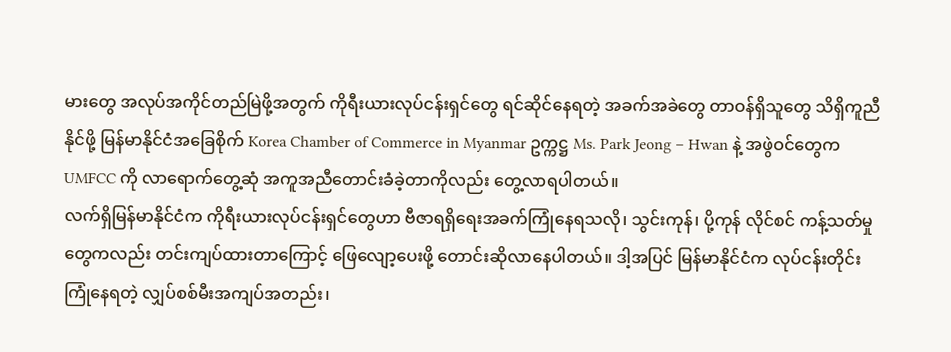မားတွေ အလုပ်အကိုင်တည်မြဲဖို့အတွက် ကိုရီးယားလုပ်ငန်းရှင်တွေ ရင်ဆိုင်နေရတဲ့ အခက်အခဲတွေ တာဝန်ရှိသူတွေ သိရှိကူညီနိုင်ဖို့ မြန်မာနိုင်ငံအခြေစိုက် Korea Chamber of Commerce in Myanmar ဥက္ကဋ္ဌ Ms. Park Jeong – Hwan နဲ့ အဖွဲဝင်တွေက UMFCC ကို လာရောက်တွေ့ဆုံ အကူအညီတောင်းခံခဲ့တာကိုလည်း တွေ့လာရပါတယ်။
လက်ရှိမြန်မာနိုင်ငံက ကိုရီးယားလုပ်ငန်းရှင်တွေဟာ ဗီဇာရရှိရေးအခက်ကြုံနေရသလို၊ သွင်းကုန်၊ ပို့ကုန် လိုင်စင် ကန့်သတ်မှုတွေကလည်း တင်းကျပ်ထားတာကြောင့် ဖြေလျော့ပေးဖို့ တောင်းဆိုလာနေပါတယ်။ ဒါ့အပြင် မြန်မာနိုင်ငံက လုပ်ငန်းတိုင်းကြုံနေရတဲ့ လျှပ်စစ်မီးအကျပ်အတည်း၊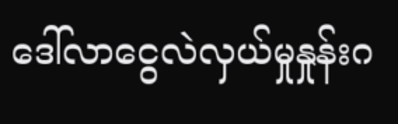ဒေါ်လာငွေလဲလှယ်မှုနှုန်းဂ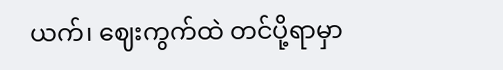ယက်၊ ဈေးကွက်ထဲ တင်ပို့ရာမှာ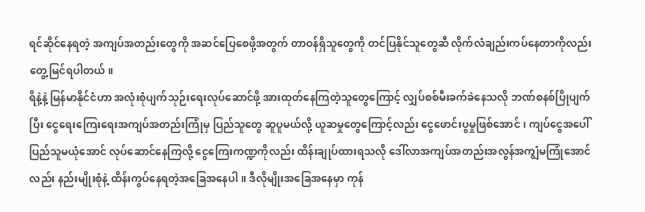ရင်ဆိုင်နေရတဲ့ အကျပ်အတည်းတွေကို အဆင်ပြေစေဖို့အတွက် တာဝန်ရှိသူတွေကို တင်ပြနိုင်သူတွေဆီ လိုက်လံချည်းကပ်နေတာကိုလည်း တွေ့မြင်ရပါတယ်။
ရိနဲ့နဲ့ မြန်မာနိုင်ငံဟာ အလုံးစုံပျက်သုဉ်းရေးလုပ်ဆောင်ဖို့ အားထုတ်နေကြတဲ့သူတွေကြောင့် လျှပ်စစ်မီးခက်ခဲနေသလို ဘဏ်စနစ်ပြိုပျက်ပြီး ငွေရေးကြေးရေးအကျပ်အတည်းကြုံမှ ပြည်သူတွေ ဆူပူမယ်လို့ ယူဆမှုတွေကြောင့်လည်း ငွေဖောင်းပွမှုဖြစ်အောင်၊ ကျပ်ငွေအပေါ် ပြည်သူမယုံအောင် လုပ်ဆောင်နေကြလို့ ငွေကြေးကဏ္ဍကိုလည်း ထိန်းချုပ်ထားရသလို ဒေါ်လာအကျပ်အတည်းအလွန်အကျွံမကြုံအောင်လည်း နည်းမျိုးစုံနဲ့ ထိန်းကွပ်နေရတဲ့အခြေအနေပါ။ ဒီလိုမျိုးအခြေအနေမှာ ကုန်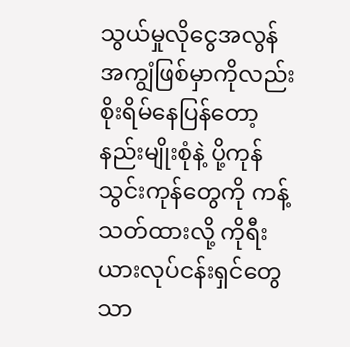သွယ်မှုလိုငွေအလွန်အကျွံဖြစ်မှာကိုလည်း စိုးရိမ်နေပြန်တော့ နည်းမျိုးစုံနဲ့ ပို့ကုန်သွင်းကုန်တွေကို ကန့်သတ်ထားလို့ ကိုရီးယားလုပ်ငန်းရှင်တွေသာ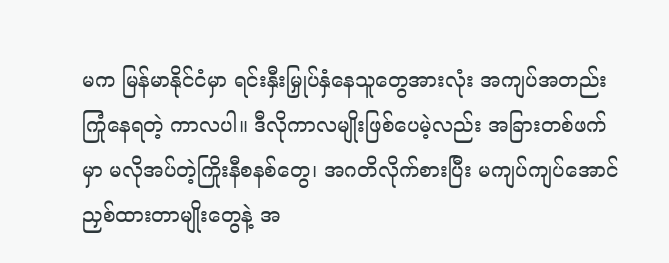မက မြန်မာနိုင်ငံမှာ ရင်းနှီးမြှုပ်နှံနေသူတွေအားလုံး အကျပ်အတည်းကြုံနေရတဲ့ ကာလပါ။ ဒီလိုကာလမျိုးဖြစ်ပေမဲ့လည်း အခြားတစ်ဖက်မှာ မလိုအပ်တဲ့ကြိုးနီစနစ်တွေ၊ အဂတိလိုက်စားပြီး မကျပ်ကျပ်အောင် ညှစ်ထားတာမျိုးတွေနဲ့ အ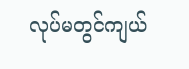လုပ်မတွင်ကျယ်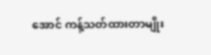အောင် ကန့်သတ်ထားတာမျိုး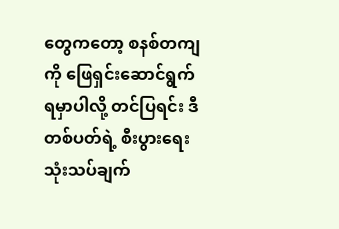တွေကတော့ စနစ်တကျကို ဖြေရှင်းဆောင်ရွက်ရမှာပါလို့ တင်ပြရင်း ဒီတစ်ပတ်ရဲ့ စီးပွားရေးသုံးသပ်ချက်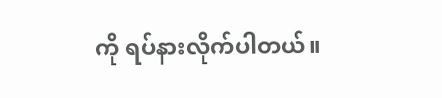ကို ရပ်နားလိုက်ပါတယ်။